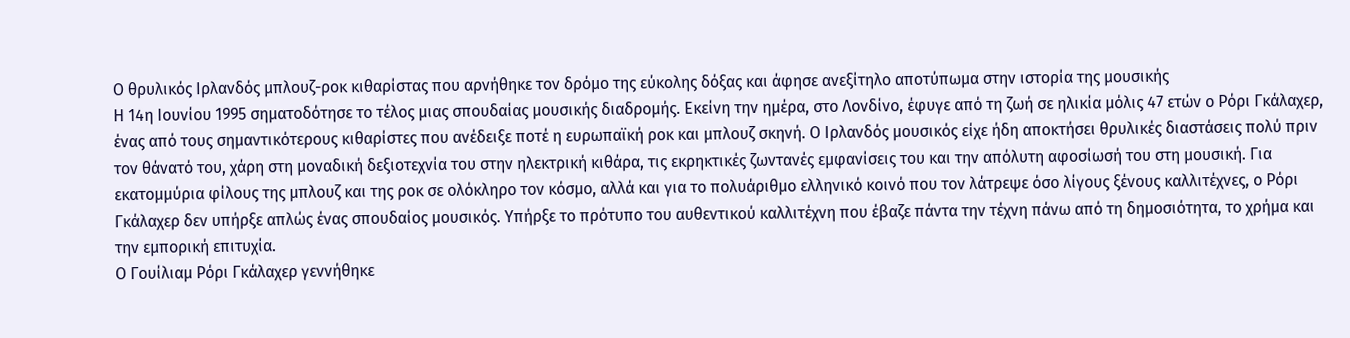Ο θρυλικός Ιρλανδός μπλουζ-ροκ κιθαρίστας που αρνήθηκε τον δρόμο της εύκολης δόξας και άφησε ανεξίτηλο αποτύπωμα στην ιστορία της μουσικής
Η 14η Ιουνίου 1995 σηματοδότησε το τέλος μιας σπουδαίας μουσικής διαδρομής. Εκείνη την ημέρα, στο Λονδίνο, έφυγε από τη ζωή σε ηλικία μόλις 47 ετών ο Ρόρι Γκάλαχερ, ένας από τους σημαντικότερους κιθαρίστες που ανέδειξε ποτέ η ευρωπαϊκή ροκ και μπλουζ σκηνή. Ο Ιρλανδός μουσικός είχε ήδη αποκτήσει θρυλικές διαστάσεις πολύ πριν τον θάνατό του, χάρη στη μοναδική δεξιοτεχνία του στην ηλεκτρική κιθάρα, τις εκρηκτικές ζωντανές εμφανίσεις του και την απόλυτη αφοσίωσή του στη μουσική. Για εκατομμύρια φίλους της μπλουζ και της ροκ σε ολόκληρο τον κόσμο, αλλά και για το πολυάριθμο ελληνικό κοινό που τον λάτρεψε όσο λίγους ξένους καλλιτέχνες, ο Ρόρι Γκάλαχερ δεν υπήρξε απλώς ένας σπουδαίος μουσικός. Υπήρξε το πρότυπο του αυθεντικού καλλιτέχνη που έβαζε πάντα την τέχνη πάνω από τη δημοσιότητα, το χρήμα και την εμπορική επιτυχία.
Ο Γουίλιαμ Ρόρι Γκάλαχερ γεννήθηκε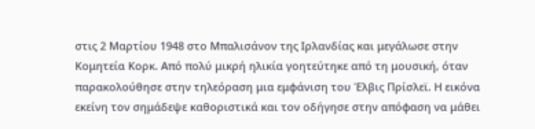στις 2 Μαρτίου 1948 στο Μπαλισάνον της Ιρλανδίας και μεγάλωσε στην Κομητεία Κορκ. Από πολύ μικρή ηλικία γοητεύτηκε από τη μουσική, όταν παρακολούθησε στην τηλεόραση μια εμφάνιση του Έλβις Πρίσλεϊ. Η εικόνα εκείνη τον σημάδεψε καθοριστικά και τον οδήγησε στην απόφαση να μάθει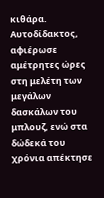κιθάρα. Αυτοδίδακτος, αφιέρωσε αμέτρητες ώρες στη μελέτη των μεγάλων δασκάλων του μπλουζ, ενώ στα δώδεκά του χρόνια απέκτησε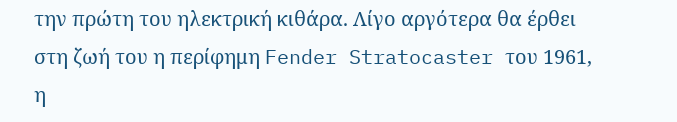την πρώτη του ηλεκτρική κιθάρα. Λίγο αργότερα θα έρθει στη ζωή του η περίφημη Fender Stratocaster του 1961, η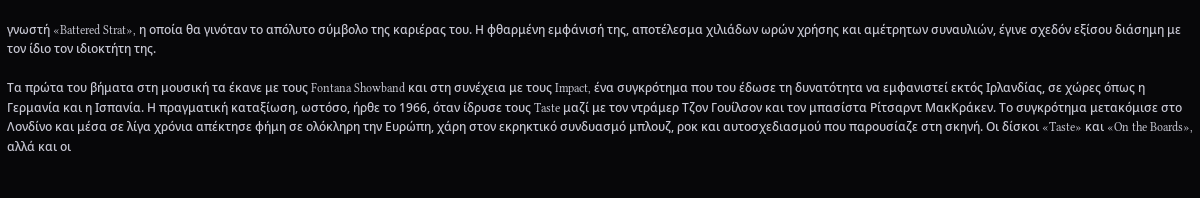γνωστή «Battered Strat», η οποία θα γινόταν το απόλυτο σύμβολο της καριέρας του. Η φθαρμένη εμφάνισή της, αποτέλεσμα χιλιάδων ωρών χρήσης και αμέτρητων συναυλιών, έγινε σχεδόν εξίσου διάσημη με τον ίδιο τον ιδιοκτήτη της.

Τα πρώτα του βήματα στη μουσική τα έκανε με τους Fontana Showband και στη συνέχεια με τους Impact, ένα συγκρότημα που του έδωσε τη δυνατότητα να εμφανιστεί εκτός Ιρλανδίας, σε χώρες όπως η Γερμανία και η Ισπανία. Η πραγματική καταξίωση, ωστόσο, ήρθε το 1966, όταν ίδρυσε τους Taste μαζί με τον ντράμερ Τζον Γουίλσον και τον μπασίστα Ρίτσαρντ ΜακΚράκεν. Το συγκρότημα μετακόμισε στο Λονδίνο και μέσα σε λίγα χρόνια απέκτησε φήμη σε ολόκληρη την Ευρώπη, χάρη στον εκρηκτικό συνδυασμό μπλουζ, ροκ και αυτοσχεδιασμού που παρουσίαζε στη σκηνή. Οι δίσκοι «Taste» και «On the Boards», αλλά και οι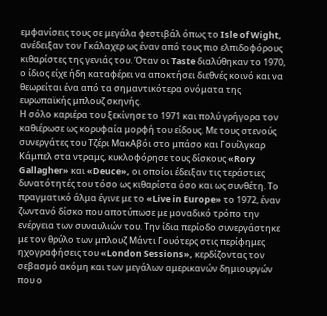εμφανίσεις τους σε μεγάλα φεστιβάλ όπως το Isle of Wight, ανέδειξαν τον Γκάλαχερ ως έναν από τους πιο ελπιδοφόρους κιθαρίστες της γενιάς του. Όταν οι Taste διαλύθηκαν το 1970, ο ίδιος είχε ήδη καταφέρει να αποκτήσει διεθνές κοινό και να θεωρείται ένα από τα σημαντικότερα ονόματα της ευρωπαϊκής μπλουζ σκηνής.
Η σόλο καριέρα του ξεκίνησε το 1971 και πολύ γρήγορα τον καθιέρωσε ως κορυφαία μορφή του είδους. Με τους στενούς συνεργάτες του Τζέρι ΜακΑβόι στο μπάσο και Γουίλγκαρ Κάμπελ στα ντραμς, κυκλοφόρησε τους δίσκους «Rory Gallagher» και «Deuce», οι οποίοι έδειξαν τις τεράστιες δυνατότητές του τόσο ως κιθαρίστα όσο και ως συνθέτη. Το πραγματικό άλμα έγινε με το «Live in Europe» το 1972, έναν ζωντανό δίσκο που αποτύπωσε με μοναδικό τρόπο την ενέργεια των συναυλιών του. Την ίδια περίοδο συνεργάστηκε με τον θρύλο των μπλουζ Μάντι Γουότερς στις περίφημες ηχογραφήσεις του «London Sessions», κερδίζοντας τον σεβασμό ακόμη και των μεγάλων αμερικανών δημιουργών που ο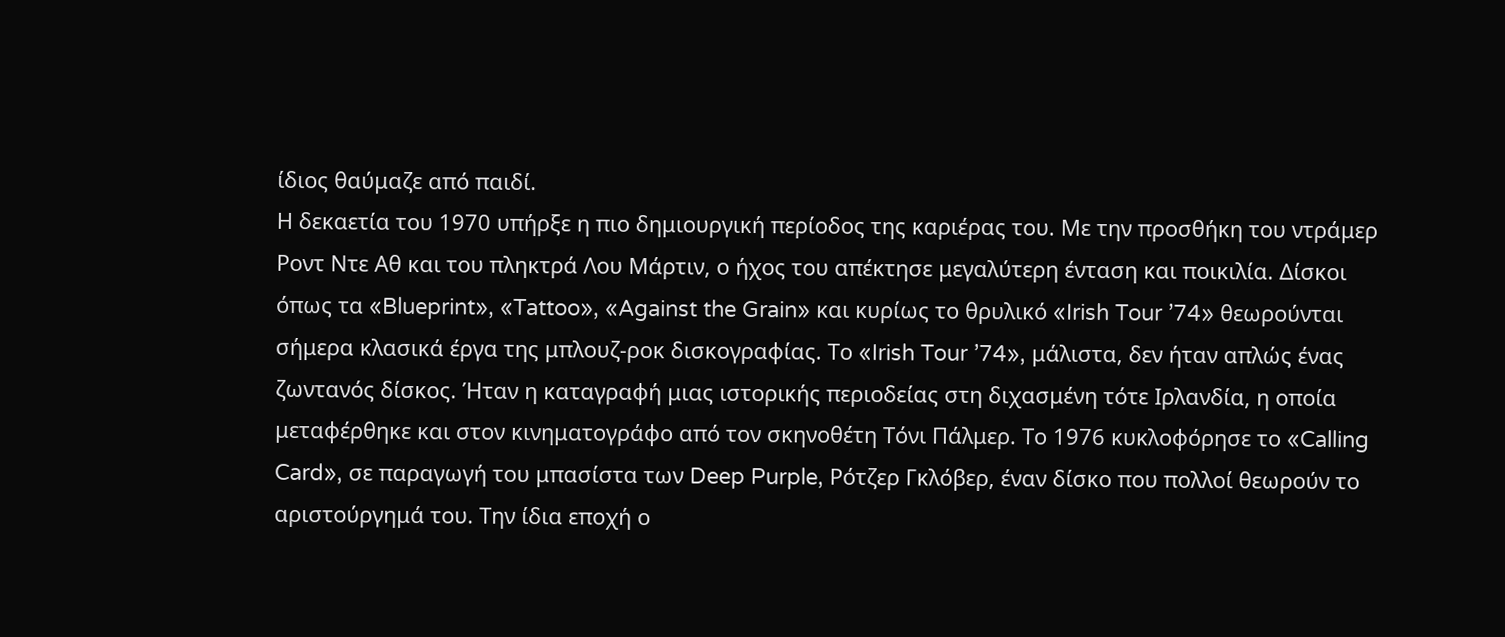ίδιος θαύμαζε από παιδί.
Η δεκαετία του 1970 υπήρξε η πιο δημιουργική περίοδος της καριέρας του. Με την προσθήκη του ντράμερ Ροντ Ντε Αθ και του πληκτρά Λου Μάρτιν, ο ήχος του απέκτησε μεγαλύτερη ένταση και ποικιλία. Δίσκοι όπως τα «Blueprint», «Tattoo», «Against the Grain» και κυρίως το θρυλικό «Irish Tour ’74» θεωρούνται σήμερα κλασικά έργα της μπλουζ-ροκ δισκογραφίας. Το «Irish Tour ’74», μάλιστα, δεν ήταν απλώς ένας ζωντανός δίσκος. Ήταν η καταγραφή μιας ιστορικής περιοδείας στη διχασμένη τότε Ιρλανδία, η οποία μεταφέρθηκε και στον κινηματογράφο από τον σκηνοθέτη Τόνι Πάλμερ. Το 1976 κυκλοφόρησε το «Calling Card», σε παραγωγή του μπασίστα των Deep Purple, Ρότζερ Γκλόβερ, έναν δίσκο που πολλοί θεωρούν το αριστούργημά του. Την ίδια εποχή ο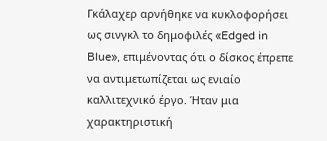Γκάλαχερ αρνήθηκε να κυκλοφορήσει ως σινγκλ το δημοφιλές «Edged in Blue», επιμένοντας ότι ο δίσκος έπρεπε να αντιμετωπίζεται ως ενιαίο καλλιτεχνικό έργο. Ήταν μια χαρακτηριστική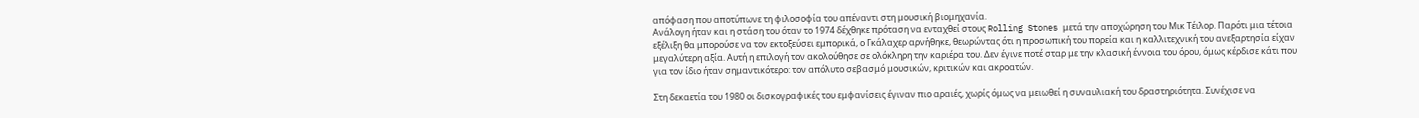απόφαση που αποτύπωνε τη φιλοσοφία του απέναντι στη μουσική βιομηχανία.
Ανάλογη ήταν και η στάση του όταν το 1974 δέχθηκε πρόταση να ενταχθεί στους Rolling Stones μετά την αποχώρηση του Μικ Τέιλορ. Παρότι μια τέτοια εξέλιξη θα μπορούσε να τον εκτοξεύσει εμπορικά, ο Γκάλαχερ αρνήθηκε, θεωρώντας ότι η προσωπική του πορεία και η καλλιτεχνική του ανεξαρτησία είχαν μεγαλύτερη αξία. Αυτή η επιλογή τον ακολούθησε σε ολόκληρη την καριέρα του. Δεν έγινε ποτέ σταρ με την κλασική έννοια του όρου, όμως κέρδισε κάτι που για τον ίδιο ήταν σημαντικότερο: τον απόλυτο σεβασμό μουσικών, κριτικών και ακροατών.

Στη δεκαετία του 1980 οι δισκογραφικές του εμφανίσεις έγιναν πιο αραιές, χωρίς όμως να μειωθεί η συναυλιακή του δραστηριότητα. Συνέχισε να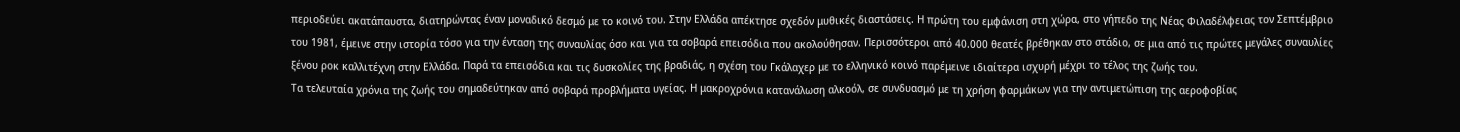περιοδεύει ακατάπαυστα, διατηρώντας έναν μοναδικό δεσμό με το κοινό του. Στην Ελλάδα απέκτησε σχεδόν μυθικές διαστάσεις. Η πρώτη του εμφάνιση στη χώρα, στο γήπεδο της Νέας Φιλαδέλφειας τον Σεπτέμβριο του 1981, έμεινε στην ιστορία τόσο για την ένταση της συναυλίας όσο και για τα σοβαρά επεισόδια που ακολούθησαν. Περισσότεροι από 40.000 θεατές βρέθηκαν στο στάδιο, σε μια από τις πρώτες μεγάλες συναυλίες ξένου ροκ καλλιτέχνη στην Ελλάδα. Παρά τα επεισόδια και τις δυσκολίες της βραδιάς, η σχέση του Γκάλαχερ με το ελληνικό κοινό παρέμεινε ιδιαίτερα ισχυρή μέχρι το τέλος της ζωής του.
Τα τελευταία χρόνια της ζωής του σημαδεύτηκαν από σοβαρά προβλήματα υγείας. Η μακροχρόνια κατανάλωση αλκοόλ, σε συνδυασμό με τη χρήση φαρμάκων για την αντιμετώπιση της αεροφοβίας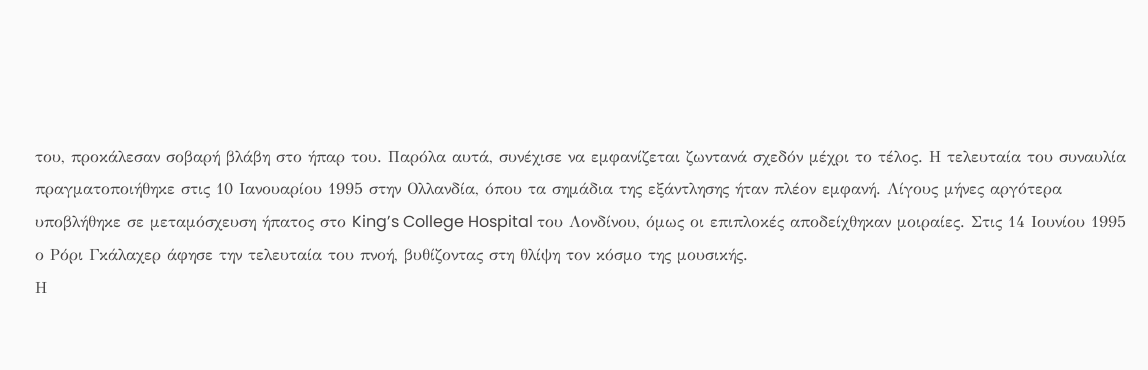του, προκάλεσαν σοβαρή βλάβη στο ήπαρ του. Παρόλα αυτά, συνέχισε να εμφανίζεται ζωντανά σχεδόν μέχρι το τέλος. Η τελευταία του συναυλία πραγματοποιήθηκε στις 10 Ιανουαρίου 1995 στην Ολλανδία, όπου τα σημάδια της εξάντλησης ήταν πλέον εμφανή. Λίγους μήνες αργότερα υποβλήθηκε σε μεταμόσχευση ήπατος στο King’s College Hospital του Λονδίνου, όμως οι επιπλοκές αποδείχθηκαν μοιραίες. Στις 14 Ιουνίου 1995 ο Ρόρι Γκάλαχερ άφησε την τελευταία του πνοή, βυθίζοντας στη θλίψη τον κόσμο της μουσικής.
Η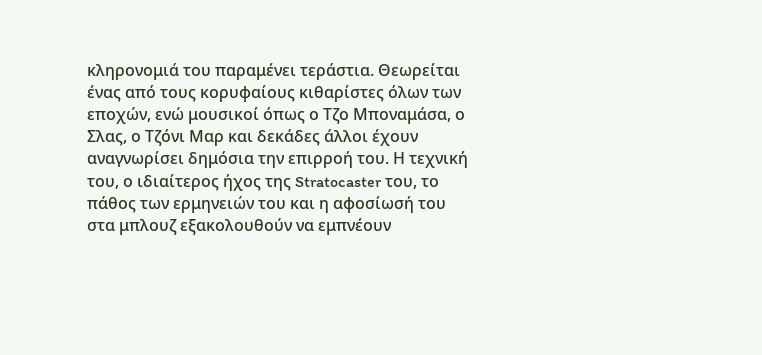κληρονομιά του παραμένει τεράστια. Θεωρείται ένας από τους κορυφαίους κιθαρίστες όλων των εποχών, ενώ μουσικοί όπως ο Τζο Μποναμάσα, ο Σλας, ο Τζόνι Μαρ και δεκάδες άλλοι έχουν αναγνωρίσει δημόσια την επιρροή του. Η τεχνική του, ο ιδιαίτερος ήχος της Stratocaster του, το πάθος των ερμηνειών του και η αφοσίωσή του στα μπλουζ εξακολουθούν να εμπνέουν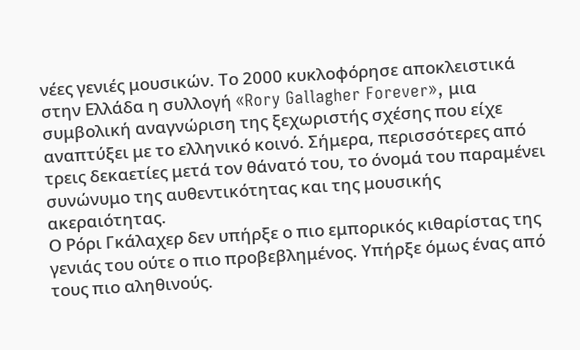νέες γενιές μουσικών. Το 2000 κυκλοφόρησε αποκλειστικά στην Ελλάδα η συλλογή «Rory Gallagher Forever», μια συμβολική αναγνώριση της ξεχωριστής σχέσης που είχε αναπτύξει με το ελληνικό κοινό. Σήμερα, περισσότερες από τρεις δεκαετίες μετά τον θάνατό του, το όνομά του παραμένει συνώνυμο της αυθεντικότητας και της μουσικής ακεραιότητας.
Ο Ρόρι Γκάλαχερ δεν υπήρξε ο πιο εμπορικός κιθαρίστας της γενιάς του ούτε ο πιο προβεβλημένος. Υπήρξε όμως ένας από τους πιο αληθινούς.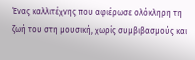Ένας καλλιτέχνης που αφιέρωσε ολόκληρη τη ζωή του στη μουσική, χωρίς συμβιβασμούς και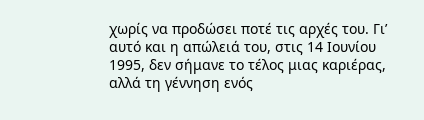χωρίς να προδώσει ποτέ τις αρχές του. Γι’ αυτό και η απώλειά του, στις 14 Ιουνίου 1995, δεν σήμανε το τέλος μιας καριέρας, αλλά τη γέννηση ενός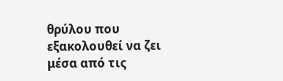θρύλου που εξακολουθεί να ζει μέσα από τις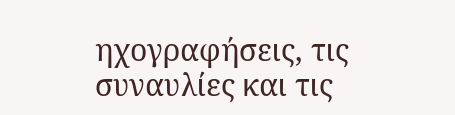ηχογραφήσεις, τις συναυλίες και τις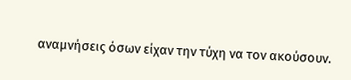αναμνήσεις όσων είχαν την τύχη να τον ακούσουν.